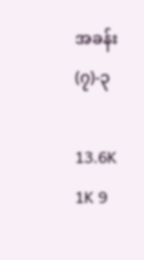အခန်း(၇)-၃

13.6K 1K 9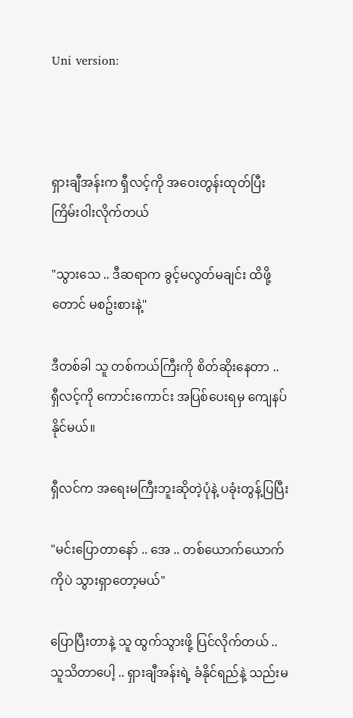Uni version:



ရှားချီအန်းက ရှီလင့်ကို အဝေးတွန်းထုတ်ပြီး ကြိမ်းဝါးလိုက်တယ်

"သွားသေ .. ဒီဆရာက ခွင့်မလွတ်မချင်း ထိဖို့တောင် မစဥ်းစားနဲ့"

ဒီတစ်ခါ သူ တစ်ကယ်ကြီးကို စိတ်ဆိုးနေတာ .. ရှီလင့်ကို ကောင်းကောင်း အပြစ်ပေးရမှ ကျေနပ်နိုင်မယ်။

ရှီလင်က အရေးမကြီးဘူးဆိုတဲ့ပုံနဲ့ ပခုံးတွန့်ပြပြီး

"မင်းပြောတာနော် .. အေ .. တစ်ယောက်ယောက်ကိုပဲ သွားရှာတော့မယ်"

ပြောပြီးတာနဲ့ သူ ထွက်သွားဖို့ ပြင်လိုက်တယ် .. သူသိတာပေါ့ .. ရှားချီအန်းရဲ့ ခံနိုင်ရည်နဲ့ သည်းမ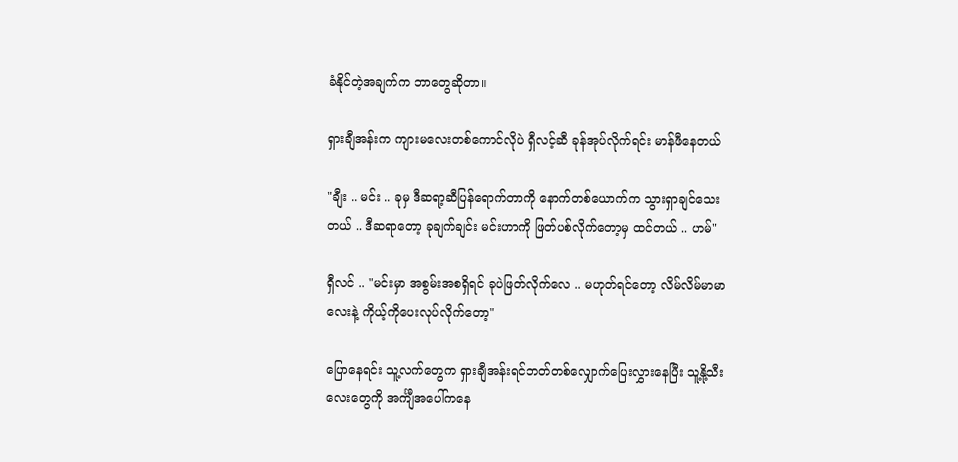ခံနိုင်တဲ့အချက်က ဘာတွေဆိုတာ။

ရှားချီအန်းက ကျားမလေးတစ်ကောင်လိုပဲ ရှီလင့်ဆီ ခုန်အုပ်လိုက်ရင်း မာန်ဖီနေတယ်

"ချီး .. မင်း .. ခုမှ ဒီဆရာ့ဆီပြန်ရောက်တာကို နောက်တစ်ယောက်က သွားရှာချင်သေးတယ် .. ဒီဆရာတော့ ခုချက်ချင်း မင်းဟာကို ဖြတ်ပစ်လိုက်တော့မှ ထင်တယ် .. ဟမ်"

ရှီလင် .. "မင်းမှာ အစွမ်းအစရှိရင် ခုပဲဖြတ်လိုက်လေ .. မဟုတ်ရင်တော့ လိမ်လိမ်မာမာလေးနဲ့ ကိုယ့်ကိုပေးလုပ်လိုက်တော့"

ပြောနေရင်း သူ့လက်တွေက ရှားချီအန်းရင်ဘတ်တစ်လျှောက်ပြေးလွှားနေပြီး သူ့နို့သီးလေးတွေကို အင်္ကျီအပေါ်ကနေ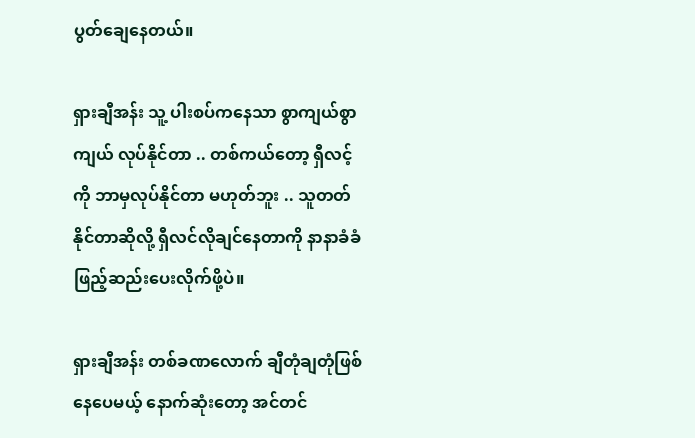ပွတ်ချေနေတယ်။

ရှားချီအန်း သူ့ ပါးစပ်ကနေသာ စွာကျယ်စွာကျယ် လုပ်နိုင်တာ .. တစ်ကယ်တော့ ရှီလင့်ကို ဘာမှလုပ်နိုင်တာ မဟုတ်ဘူး .. သူတတ်နိုင်တာဆိုလို့ ရှီလင်လိုချင်နေတာကို နာနာခံခံဖြည့်ဆည်းပေးလိုက်ဖို့ပဲ။

ရှားချီအန်း တစ်ခဏလောက် ချီတုံချတုံဖြစ်နေပေမယ့် နောက်ဆုံးတော့ အင်တင်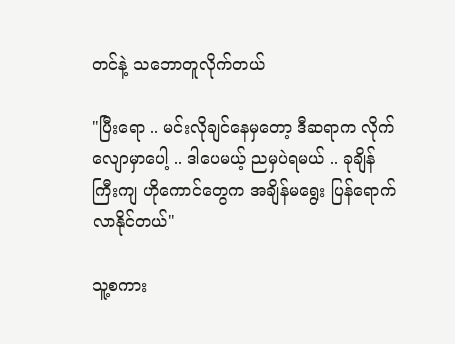တင်နဲ့ သဘောတူလိုက်တယ်

"ပြီးရော .. မင်းလိုချင်နေမှတော့ ဒီဆရာက လိုက်လျောမှာပေါ့ .. ဒါပေမယ့် ညမှပဲရမယ် .. ခုချိန်ကြီးကျ ဟိုကောင်တွေက အချိန်မရွေး ပြန်ရောက်လာနိုင်တယ်"

သူ့စကား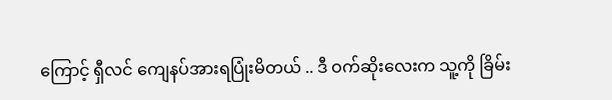ကြောင့် ရှီလင် ကျေနပ်အားရပြုံးမိတယ် .. ဒီ ဝက်ဆိုးလေးက သူ့ကို ခြိမ်း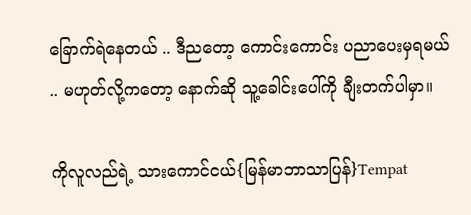ခြောက်ရဲနေတယ် .. ဒီညတော့ ကောင်းကောင်း ပညာပေးမှရမယ် .. မဟုတ်လို့ကတော့ နောက်ဆို သူ့ခေါင်းပေါ်ကို ချီးတက်ပါမှာ။

ကိုလူလည်ရဲ့ သားကောင်ငယ်{မြန်မာဘာသာပြန်}Tempat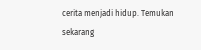cerita menjadi hidup. Temukan sekarang